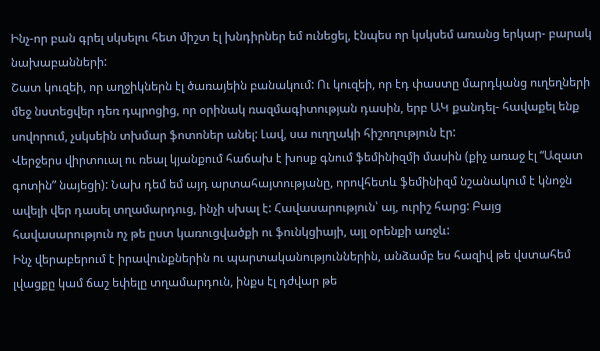Ինչ-որ բան գրել սկսելու հետ միշտ էլ խնդիրներ եմ ունեցել, էնպես որ կսկսեմ առանց երկար- բարակ նախաբանների:
Շատ կուզեի, որ աղջիկներն էլ ծառայեին բանակում: Ու կուզեի, որ էդ փաստը մարդկանց ուղեղների մեջ նստեցվեր դեռ դպրոցից, որ օրինակ ռազմագիտության դասին, երբ ԱԿ քանդել- հավաքել ենք սովորում, չսկսեին տխմար ֆոտոներ անել: Լավ, սա ուղղակի հիշողություն էր:
Վերջերս վիրտուալ ու ռեալ կյանքում հաճախ է խոսք գնում ֆեմինիզմի մասին (քիչ առաջ էլ “Ազատ գոտին” նայեցի): Նախ դեմ եմ այդ արտահայտությանը, որովհետև ֆեմինիզմ նշանակում է կնոջն ավելի վեր դասել տղամարդուց, ինչի սխալ է: Հավասարություն՝ այ, ուրիշ հարց: Բայց հավասարություն ոչ թե ըստ կառուցվածքի ու ֆունկցիայի, այլ օրենքի առջև:
Ինչ վերաբերում է իրավունքներին ու պարտականություններին, անձամբ ես հազիվ թե վստահեմ լվացքը կամ ճաշ եփելը տղամարդուն, ինքս էլ դժվար թե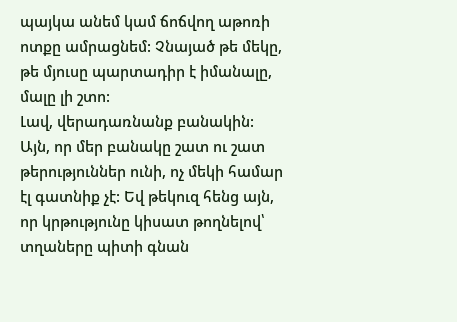պայկա անեմ կամ ճոճվող աթոռի ոտքը ամրացնեմ: Չնայած թե մեկը, թե մյուսը պարտադիր է իմանալը, մալը լի շտո:
Լավ, վերադառնանք բանակին: Այն, որ մեր բանակը շատ ու շատ թերություններ ունի, ոչ մեկի համար էլ գատնիք չէ: Եվ թեկուզ հենց այն, որ կրթությունը կիսատ թողնելով՝ տղաները պիտի գնան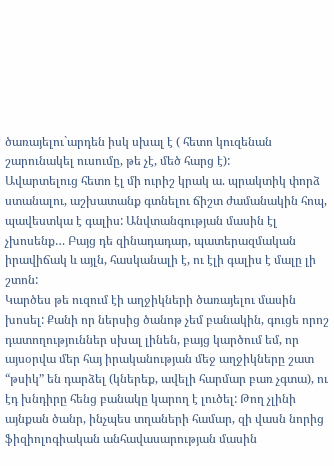ծառայելու`արդեն իսկ սխալ է ( հետո կուզենան շարունակել ուսումը, թե չէ, մեծ հարց է):
Ավարտելուց հետո էլ մի ուրիշ կրակ ա. պրակտիկ փորձ ստանալու, աշխատանք գտնելու ճիշտ ժամանակին հոպ, պավեստկա է գալիս: Անվտանգության մասին էլ չխոսենք… Բայց դե զինադադար, պատերազմական իրավիճակ և այլն, հասկանալի է, ու էլի գալիս է մալը լի շտոն:
Կարծես թե ուզում էի աղջիկների ծառայելու մասին խոսել: Քանի որ ներսից ծանոթ չեմ բանակին, գուցե որոշ դատողություններ սխալ լինեն, բայց կարծում եմ, որ այսօրվա մեր հայ իրականության մեջ աղջիկները շատ “թսիկ” են դարձել (կներեք, ավելի հարմար բառ չգտա), ու էդ խնդիրը հենց բանակը կարող է լուծել: Թող չլինի այնքան ծանր, ինչպես տղաների համար, զի վասն նորից ֆիզիոլոգիական անհավասարության մասին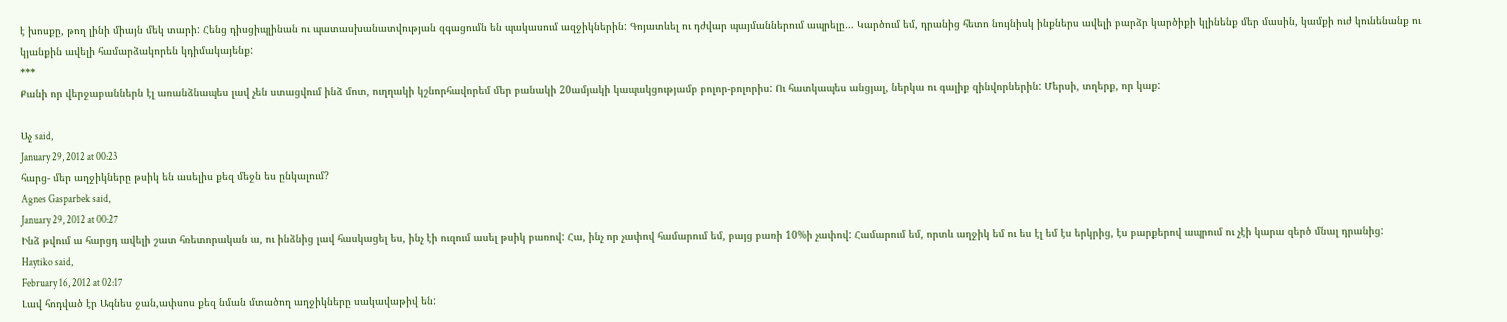է խոսքը, թող լինի միայն մեկ տարի: Հենց դիսցիպլինան ու պատասխանատվության զգացումն են պակասում ազջիկներին: Գոյատևել ու դժվար պայմաններում ապրելը… Կարծում եմ, դրանից հետո նույնիսկ ինքներս ավելի բարձր կարծիքի կլինենք մեր մասին, կամքի ուժ կունենանք ու կյանքին ավելի համարձակորեն կդիմակայենք:
***
Քանի որ վերջաբաններն էլ առանձնապես լավ չեն ստացվում ինձ մոտ, ուղղակի կշնորհավորեմ մեր բանակի 20ամյակի կապակցությամբ բոլոր-բոլորիս: Ու հատկապես անցյալ, ներկա ու գալիք զինվորներին: Մերսի, տղերք, որ կաք:

Աչ said,
January 29, 2012 at 00:23
հարց- մեր աղջիկները թսիկ են ասելիս քեզ մեջն ես ընկալում?
Agnes Gasparbek said,
January 29, 2012 at 00:27
Ինձ թվում ա հարցդ ավելի շատ հռետորական ա, ու ինձնից լավ հասկացել ես, ինչ էի ուզում ասել թսիկ բառով: Հա, ինչ որ չափով համարում եմ, բայց բառի 10%ի չափով: Համարում եմ, որտև աղջիկ եմ ու ես էլ եմ էս երկրից, էս բարքերով ապրում ու չէի կարա զերծ մնալ դրանից:
Haytiko said,
February 16, 2012 at 02:17
Լավ հոդված էր Ագնես ջան,ափսոս քեզ նման մտածող աղջիկները սակավաթիվ են: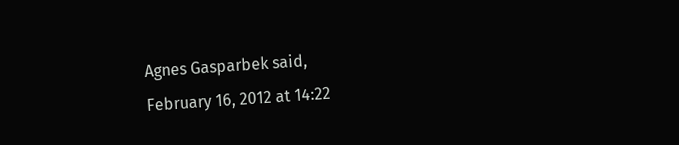Agnes Gasparbek said,
February 16, 2012 at 14:22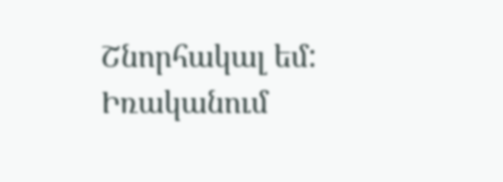Շնորհակալ եմ: Իռականում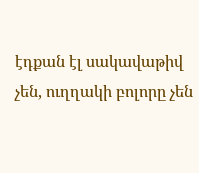էդքան էլ սակավաթիվ չեն, ուղղակի բոլորը չեն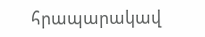հրապարակավ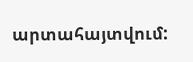արտահայտվում: